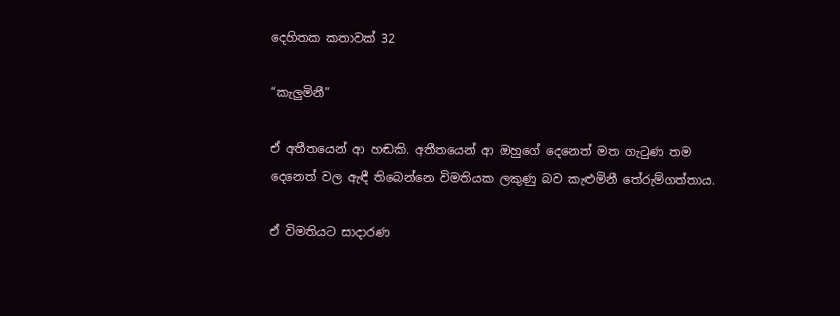දෙහිතක කතාවක් 32

“කැලුමිනී”

ඒ අතීතයෙන් ආ හඬකි. අතීතයෙන් ආ ඔහුගේ දෙනෙත් මත ගැටුණ තම දෙනෙත් වල ඇඳී තිබෙන්නෙ විමතියක ලකුණු බව කැළුමිනී තේරුම්ගත්තාය.

ඒ විමතියට සාදාරණ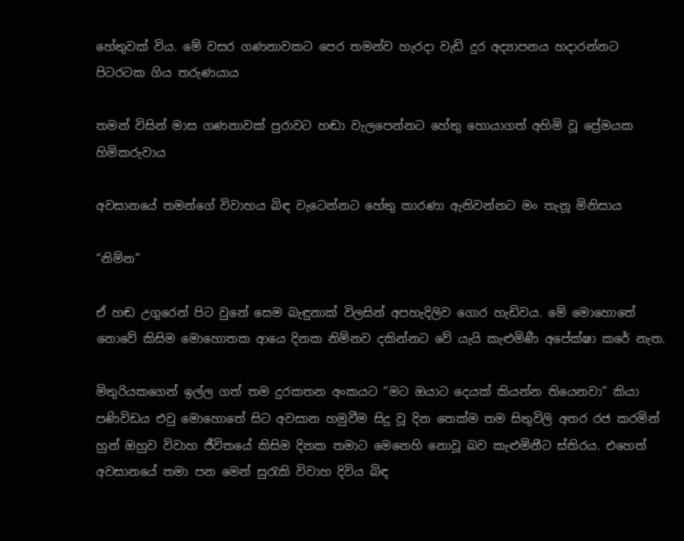හේතුවක් විය. මේ වසර ගණනාවකට පෙර තමන්ව හැරදා වැඩි දුර අද්‍යාපනය හදාරන්නට පිටරටක ගිය තරුණයාය

තමන් විසින් මාස ගණනාවක් පුරාවට හඬා වැලපෙන්නට හේතු හොයාගත් අහිමි වූ ප්‍රේමයක හිමිකරුවාය

අවසානයේ තමන්ගේ විවාහය බිඳ වැටෙන්නට හේතු කාරණා ඇතිවන්නට මං තැනූ මිනිසාය

“නිම්න”

ඒ හඬ උගුරෙන් පිට වුනේ සෙම බැඳුනාක් විලසින් අපහැදිලිව ගොර හැඩිවය. මේ මොහොතේ නොවේ කිසිම මොහොතක ආයෙ දිනක නිම්නව දකින්නට වේ යැයි කැළුමිණී අපේක්ෂා කරේ නැත.

මිතුරියකගෙන් ඉල්ල ගත් තම දුරකතන අංකයට “මට ඔයාට දෙයක් කියන්න තියෙනවා” කියා පණිවිඩය එවු මොහොතේ සිට අවසාන හමුවීම සිදු වූ දින තෙක්ම තම සිතුවිලි අතර රජ කරමින් හුන් ඔහුව විවාහ ජීවිතයේ කිසිම දිනක තමාට මෙනෙහි නොවූ බව කැළුමිනීට ස්තිරය. එහෙත් අවසානයේ තමා පන මෙන් සුරැකි විවාහ දිවිය බිඳ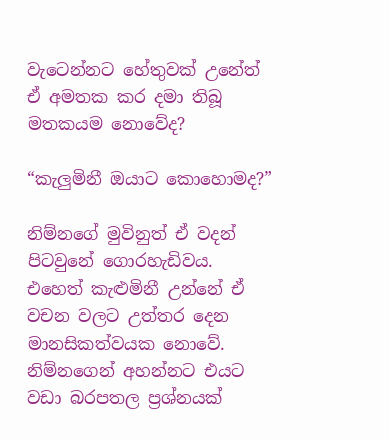වැටෙන්නට හේතුවක් උනේත් ඒ අමතක කර දමා තිබූ මතකයම නොවේද?

“කැලුමිනී ඔයාට කොහොමද?”

නිම්නගේ මුවිනුත් ඒ වදන් පිටවුනේ ගොරහැඩිවය. එහෙත් කැළුමිනී උන්නේ ඒ වචන වලට උත්තර දෙන මානසිකත්වයක නොවේ. නිම්නගෙන් අහන්නට එයට වඩා බරපතල ප්‍රශ්නයක්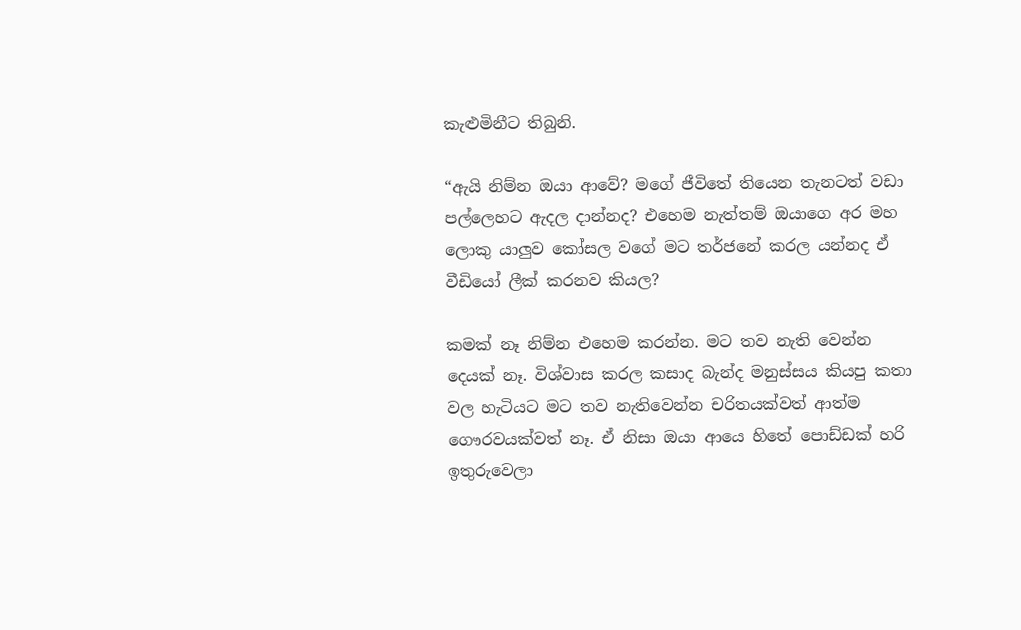කැළුමිනීට තිබුනි.

“ඇයි නිම්න ඔයා ආවේ? මගේ ජීවිතේ තියෙන තැනටත් වඩා පල්ලෙහට ඇදල දාන්නද? එහෙම නැත්තම් ඔයාගෙ අර මහ ලොකු යාලුව කෝසල වගේ මට තර්ජනේ කරල යන්නද ඒ වීඩියෝ ලීක් කරනව කියල?

කමක් නෑ නිම්න එහෙම කරන්න. මට තව නැති වෙන්න දෙයක් නෑ. විශ්වාස කරල කසාද බැන්ද මනුස්සය කියපු කතා වල හැටියට මට තව නැතිවෙන්න චරිතයක්වත් ආත්ම ගෞරවයක්වත් නෑ. ඒ නිසා ඔයා ආයෙ හිතේ පොඩ්ඩක් හරි ඉතුරුවෙලා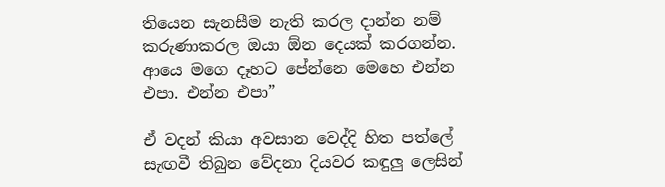තියෙන සැනසීම නැති කරල දාන්න නම් කරුණාකරල ඔයා ඕන දෙයක් කරගන්න. ආයෙ මගෙ දෑහට පේන්නෙ මෙහෙ එන්න එපා. එන්න එපා”

ඒ වදන් කියා අවසාන වෙද්දි හිත පත්ලේ සැඟවී තිබුන වේදනා දියවර කඳුලු ලෙසින්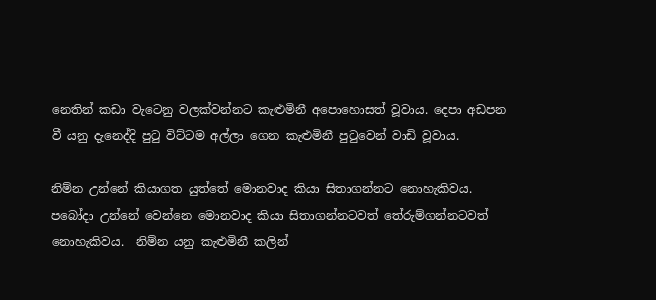නෙතින් කඩා වැටෙනු වලක්වන්නට කැළුමිනී අපොහොසත් වූවාය. දෙපා අඩපන වී යනු දැනෙද්දි පුටු විට්ටම අල්ලා ගෙන කැළුමිනී පුටුවෙන් වාඩි වූවාය.

නිම්න උන්නේ කියාගත යුත්තේ මොනවාද කියා සිතාගන්නට නොහැකිවය. පබෝදා උන්නේ වෙන්නෙ මොනවාද කියා සිතාගන්නටවත් තේරුම්ගන්නටවත් නොහැකිවය.  නිම්න යනු කැළුමිනී කලින්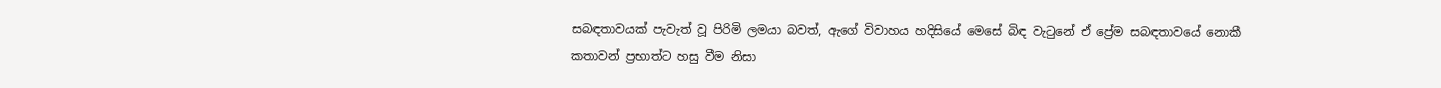සබඳතාවයක් පැවැත් වූ පිරිමි ලමයා බවත්, ඇගේ විවාහය හදිසියේ මෙසේ බිඳ වැටුනේ ඒ ප්‍රේම සබඳතාවයේ නොකී කතාවන් ප්‍රභාත්ට හසු වීම නිසා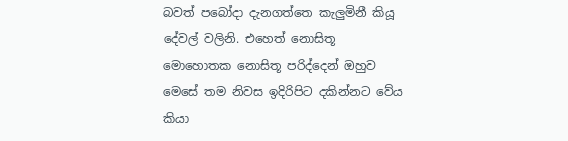බවත් පබෝදා දැනගත්තෙ කැලුමිනී කියූ දේවල් වලිනි. එහෙත් නොසිතූ මොහොතක නොසිතූ පරිද්දෙන් ඔහුව මෙසේ තම නිවස ඉදිරිපිට දකින්නට වේය කියා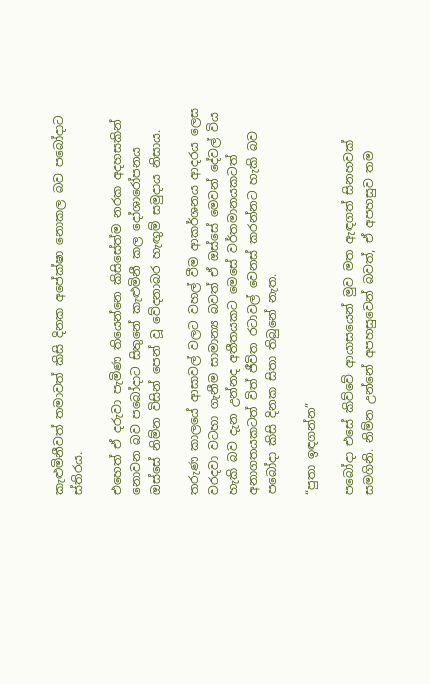කැළුමිනීවත් තමාවත් කිසි දිනක අපේක්ෂා නොකල බව පබෝදාට ස්තිරය.

එහෙත් ඒ දරුවා පැමිණ තියෙන්නෙ කිසිසේත්ම නරක අදහසකින් නොවන බව පබෝදාට සිතුනේ කැළුමිනී කල දෝශාරෝපනය ඔස්සේ නිම්න විසින් පෙන් වූ වේදනාබර හැඟුම් සමුදාය නිසාය.

තරුණ කාලයේ ආසාවල් වලට වහල් වීම ආකර්ශනය ආදරය ලෙස වරදවා වටහා ගැනීම සාමාන්‍ය බවත් ඒ ඔස්සේ මෙවන් දේවල් විය හැකි බව දැන උන්නද අතීතයකට මෙසේ වර්තමානයකටත් අනාගතයකටත් විත් ජීවිත රටාවල් වෙනස් කරන්නට හැකි බව පබෝදා කිසි දිනක සිතා තිබුනේ නැත.

“පුතා ඉඳගන්න”

පබෝදා එසේ කිව්වේ ආයාසයෙන් මුව මත ඇඳගත් සිනහවක් සමගිනි. නිම්න උන්නේ අපහසුවෙන් බවත්, ඒ අපහසුව තම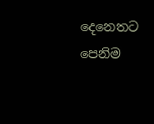දෙනෙතට පෙනිම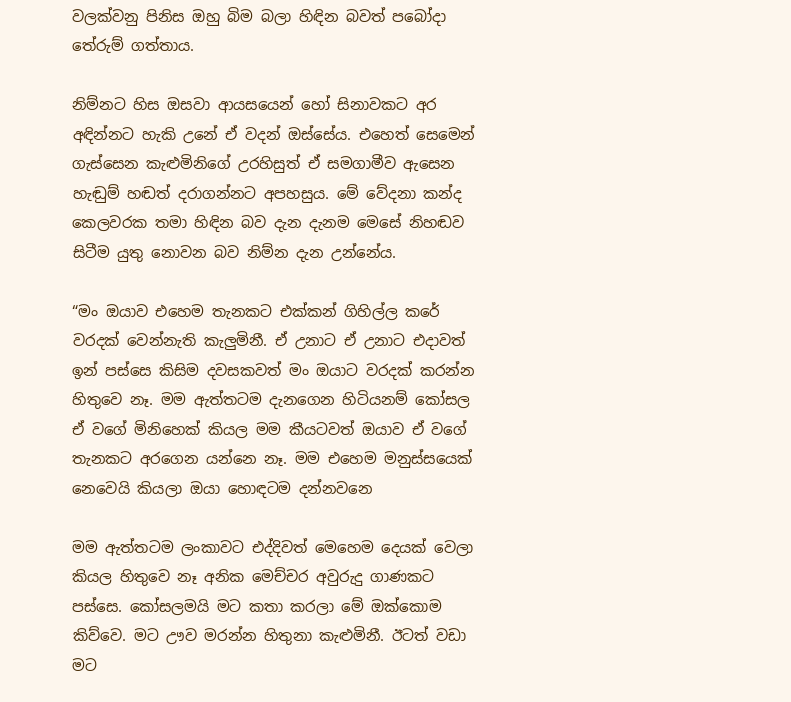වලක්වනු පිනිස ඔහු බිම බලා හිඳින බවත් පබෝදා තේරුම් ගත්තාය.

නිම්නට හිස ඔසවා ආයසයෙන් හෝ සිනාවකට අර අඳින්නට හැකි උනේ ඒ වදන් ඔස්සේය. එහෙත් සෙමෙන් ගැස්සෙන කැළුමිනිගේ උරහිසුත් ඒ සමගාමීව ඇසෙන හැඬුම් හඬත් දරාගන්නට අපහසුය. මේ වේදනා කන්ද කෙලවරක තමා හිඳින බව දැන දැනම මෙසේ නිහඬව සිටීම යුතු නොවන බව නිම්න දැන උන්නේය.

“මං ඔයාව එහෙම තැනකට එක්කන් ගිහිල්ල කරේ වරදක් වෙන්නැති කැලුමිනී. ඒ උනාට ඒ උනාට එදාවත් ඉන් පස්සෙ කිසිම දවසකවත් මං ඔයාට වරදක් කරන්න හිතුවෙ නෑ. මම ඇත්තටම දැනගෙන හිටියනම් කෝසල ඒ වගේ මිනිහෙක් කියල මම කීයටවත් ඔයාව ඒ වගේ තැනකට අරගෙන යන්නෙ නෑ. මම එහෙම මනුස්සයෙක් නෙවෙයි කියලා ඔයා හොඳටම දන්නවනෙ

මම ඇත්තටම ලංකාවට එද්දිවත් මෙහෙම දෙයක් වෙලා කියල හිතුවෙ නෑ අනික මෙච්චර අවුරුදු ගාණකට පස්සෙ. කෝසලමයි මට කතා කරලා මේ ඔක්කොම කිව්වෙ. මට ඌව මරන්න හිතුනා කැළුමිනී. ඊටත් වඩා මට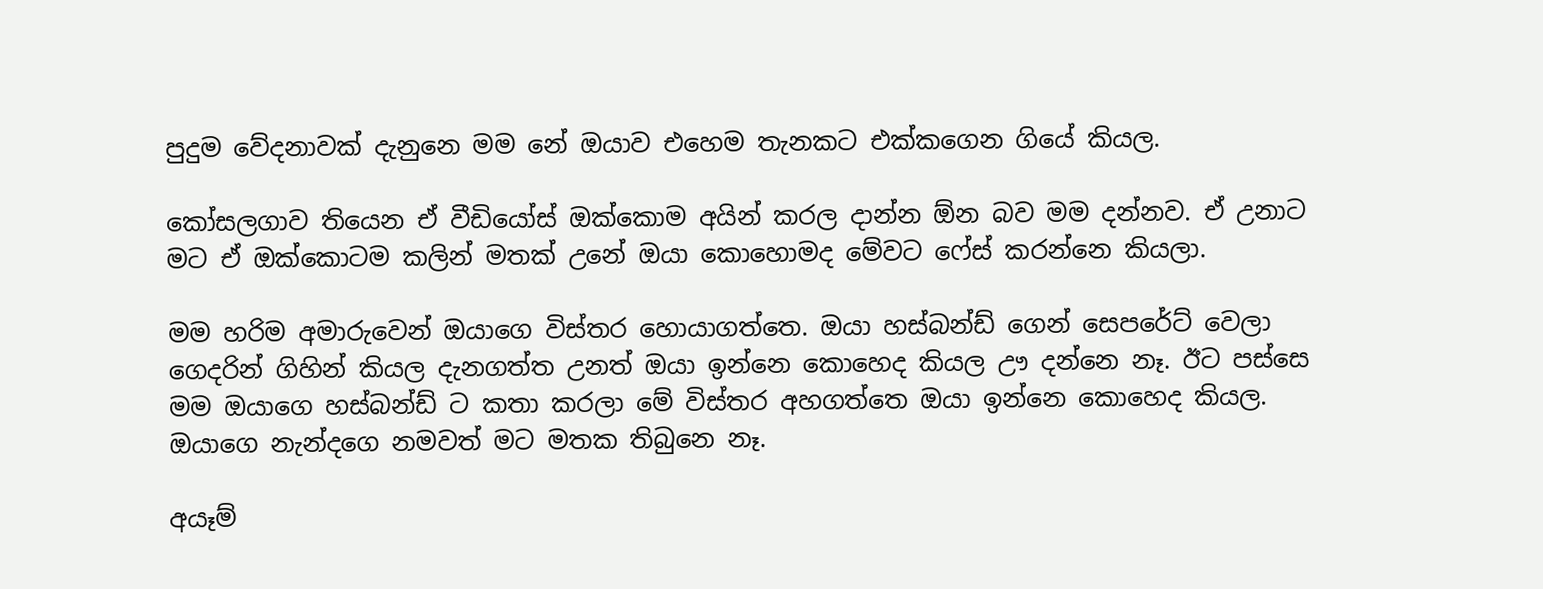පුදුම වේදනාවක් දැනුනෙ මම නේ ඔයාව එහෙම තැනකට එක්කගෙන ගියේ කියල.

කෝසලගාව තියෙන ඒ වීඩියෝස් ඔක්කොම අයින් කරල දාන්න ඕන බව මම දන්නව. ඒ උනාට මට ඒ ඔක්කොටම කලින් මතක් උනේ ඔයා කොහොමද මේවට ෆේස් කරන්නෙ කියලා.

මම හරිම අමාරුවෙන් ඔයාගෙ විස්තර හොයාගත්තෙ. ඔයා හස්බන්ඩ් ගෙන් සෙපරේට් වෙලා ගෙදරින් ගිහින් කියල දැනගත්ත උනත් ඔයා ඉන්නෙ කොහෙද කියල ඌ දන්නෙ නෑ. ඊට පස්සෙ මම ඔයාගෙ හස්බන්ඩ් ට කතා කරලා මේ විස්තර අහගත්තෙ ඔයා ඉන්නෙ කොහෙද කියල. ඔයාගෙ නැන්දගෙ නමවත් මට මතක තිබුනෙ නෑ.

අයෑම්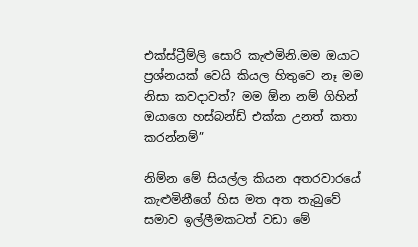එක්ස්ට්‍රීම්ලි සොරි කැළුමිනි.මම ඔයාට ප්‍රශ්නයක් වෙයි කියල හිතුවෙ නෑ මම නිසා කවදාවත්? මම ඕන නම් ගිහින් ඔයාගෙ හස්බන්ඩ් එක්ක උනත් කතා කරන්නම්”

නිම්න මේ සියල්ල කියන අතරවාරයේ කැළුමිනීගේ හිස මත අත තැබුවේ සමාව ඉල්ලීමකටත් වඩා මේ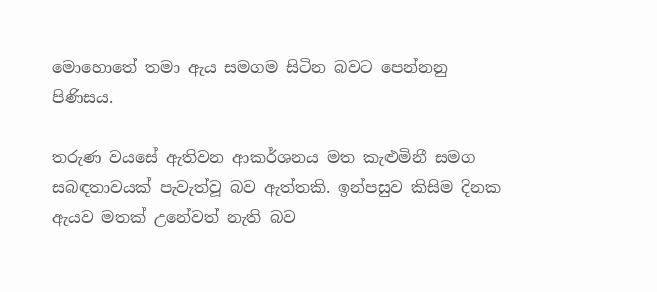මොහොතේ තමා ඇය සමගම සිටින බවට පෙන්නනු පිණිසය.

තරුණ වයසේ ඇතිවන ආකර්ශනය මත කැළුමිනී සමග සබඳතාවයක් පැවැත්වූ බව ඇත්තකි. ඉන්පසුව කිසිම දිනක ඇයව මතක් උනේවත් නැති බව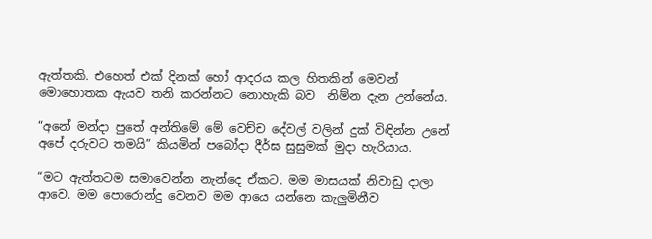ඇත්තකි. එහෙත් එක් දිනක් හෝ ආදරය කල හිතකින් මෙවන් මොහොතක ඇයව තනි කරන්නට නොහැකි බව  නිම්න දැන උන්නේය.

“අනේ මන්දා පුතේ අන්තිමේ මේ වෙච්ච දේවල් වලින් දුක් විඳින්න උනේ අපේ දරුවට තමයි” කියමින් පබෝදා දීර්ඝ සුසුමක් මුදා හැරියාය.

“මට ඇත්තටම සමාවෙන්න නැන්දෙ ඒකට. මම මාසයක් නිවාඩු දාලා ආවෙ. මම පොරොන්දු වෙනව මම ආයෙ යන්නෙ කැලුමිනීව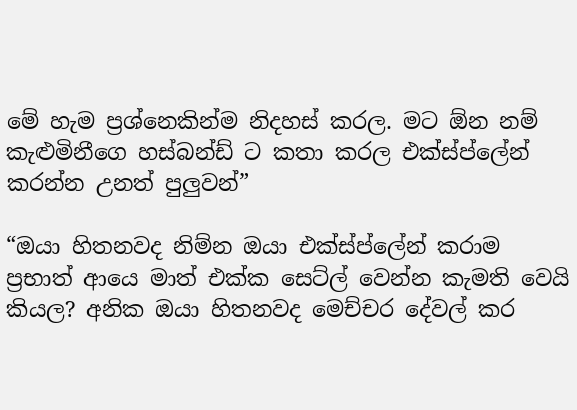මේ හැම ප්‍රශ්නෙකින්ම නිදහස් කරල. මට ඕන නම් කැළුමිනීගෙ හස්බන්ඩ් ට කතා කරල එක්ස්ප්ලේන් කරන්න උනත් පුලුවන්”

“ඔයා හිතනවද නිම්න ඔයා එක්ස්ප්ලේන් කරාම ප්‍රභාත් ආයෙ මාත් එක්ක සෙට්ල් වෙන්න කැමති වෙයි කියල? අනික ඔයා හිතනවද මෙච්චර දේවල් කර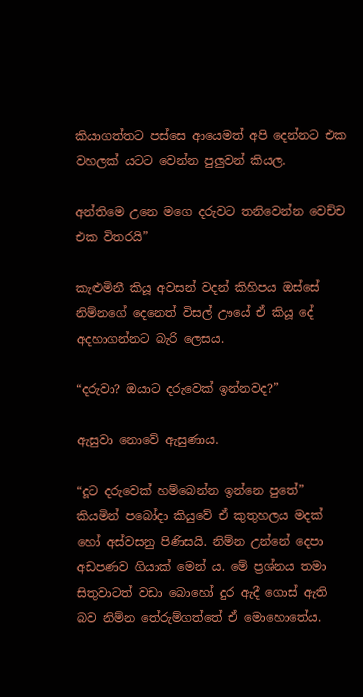කියාගත්තට පස්සෙ ආයෙමත් අපි දෙන්නට එක වහලක් යටට වෙන්න පුලුවන් කියල.

අන්තිමෙ උනෙ මගෙ දරුවට තනිවෙන්න වෙච්ච එක විතරයි”

කැළුමිනී කියූ අවසන් වදන් කිහිපය ඔස්සේ නිම්නගේ දෙනෙත් විසල් ඌයේ ඒ කියූ දේ අදහාගන්නට බැරි ලෙසය.

“දරුවා? ඔයාට දරුවෙක් ඉන්නවද?”

ඇසුවා නොවේ ඇසුණාය.

“දූට දරුවෙක් හම්බෙන්න ඉන්නෙ පුතේ” කියමින් පබෝදා කියුවේ ඒ කුතුහලය මදක් හෝ අස්වසනු පිණිසයි. නිම්න උන්නේ දෙපා අඩපණව ගියාක් මෙන්‍ ය. මේ ප්‍රශ්නය තමා සිතුවාටත් වඩා බොහෝ දුර ඇදී ගොස් ඇති බව නිම්න තේරුම්ගත්තේ ඒ මොහොතේය.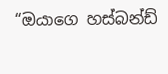“ඔයාගෙ හස්බන්ඩ්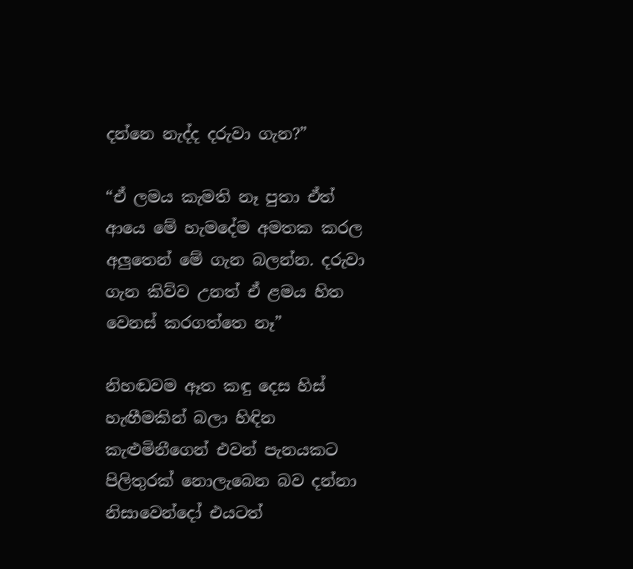දන්නෙ නැද්ද දරුවා ගැන?”

“ඒ ලමය කැමති නෑ පුතා ඒත් ආයෙ මේ හැමදේම අමතක කරල අලුතෙන් මේ ගැන බලන්න. දරුවා ගැන කිව්ව උනත් ඒ ළමය හිත වෙනස් කරගත්තෙ නෑ”

නිහඬවම ඈත කඳු දෙස හිස් හැඟීමකින් බලා හිඳින කැළුමිනීගෙන් එවන් පැනයකට පිලිතුරක් නොලැබෙන බව දන්නා නිසාවෙන්දෝ එයටත්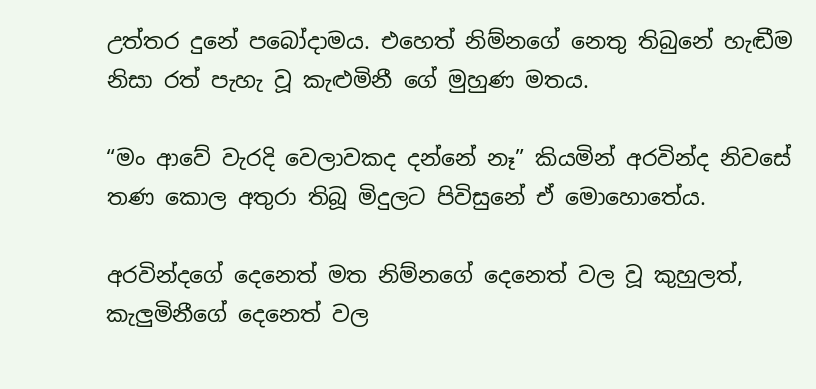උත්තර දුනේ පබෝදාමය. එහෙත් නිම්නගේ නෙතු තිබුනේ හැඬීම නිසා රත් පැහැ වූ කැළුමිනී ගේ මුහුණ මතය.

“මං ආවේ වැරදි වෙලාවකද දන්නේ නෑ” කියමින් අරවින්ද නිවසේ තණ කොල අතුරා තිබූ මිදුලට පිවිසුනේ ඒ මොහොතේය.

අරවින්දගේ දෙනෙත් මත නිම්නගේ දෙනෙත් වල වූ කුහුලත්, කැලුමිනීගේ දෙනෙත් වල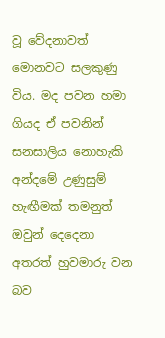වූ වේදනාවත් මොනවට සලකුණු විය. මද පවන හමා ගියද ඒ පවනින් සනසාලිය නොහැකි අන්දමේ උණුසුම් හැඟීමක් තමනුත් ඔවුන් දෙදෙනා අතරත් හුවමාරු වන බව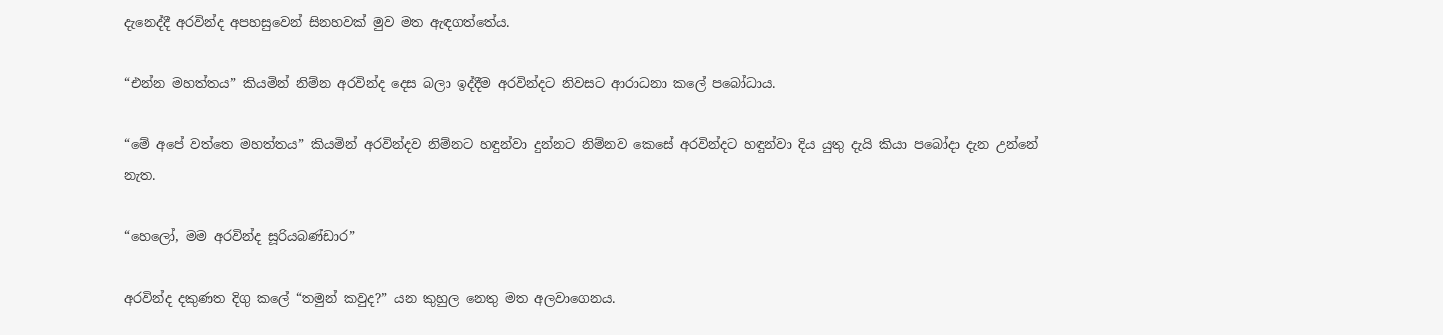දැනෙද්දී අරවින්ද අපහසුවෙන් සිනහවක් මුව මත ඇඳගත්තේය.

“එන්න මහත්තය” කියමින් නිම්න අරවින්ද දෙස බලා ඉද්දීම අරවින්දට නිවසට ආරාධනා කලේ පබෝධාය.

“මේ අපේ වත්තෙ මහත්තය” කියමින් අරවින්දව නිම්නට හඳුන්වා දුන්නට නිම්නව කෙසේ අරවින්දට හඳුන්වා දිය යුතු දැයි කියා පබෝදා දැන උන්නේ නැත.

“හෙලෝ, මම අරවින්ද සූරියබණ්ඩාර”

අරවින්ද දකුණත දිගු කලේ “තමුන් කවුද?” යන කුහුල නෙතු මත අලවාගෙනය.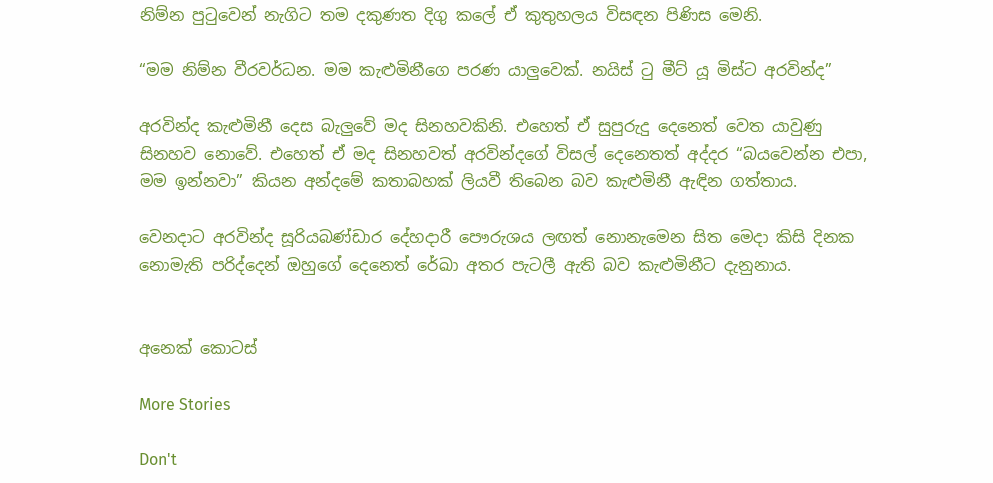නිම්න පුටුවෙන් නැගිට තම දකුණත දිගු කලේ ඒ කුතුහලය විසඳන පිණිස මෙනි.

“මම නිම්න වීරවර්ධන. මම කැළුමිනීගෙ පරණ යාලුවෙක්. නයිස් ටු මීට් යූ මිස්ට අරවින්ද”

අරවින්ද කැළුමිනී දෙස බැලුවේ මද සිනහවකිනි. එහෙත් ඒ සුපුරුදු දෙනෙත් වෙත යාවුණු සිනහව නොවේ. එහෙත් ඒ මද සිනහවත් අරවින්දගේ විසල් දෙනෙතත් අද්දර “බයවෙන්න එපා, මම ඉන්නවා” කියන අන්දමේ කතාබහක් ලියවී තිබෙන බව කැළුමිනී ඇඳින ගත්තාය.

වෙනදාට අරවින්ද සූරියබණ්ඩාර දේහදාරී පෞරුශය ලඟත් නොනැමෙන සිත මෙදා කිසි දිනක නොමැති පරිද්දෙන් ඔහුගේ දෙනෙත් රේඛා අතර පැටලී ඇති බව කැළුමිනීට දැනුනාය.


අනෙක් කොටස්

More Stories

Don't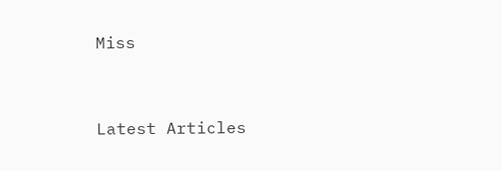Miss


Latest Articles